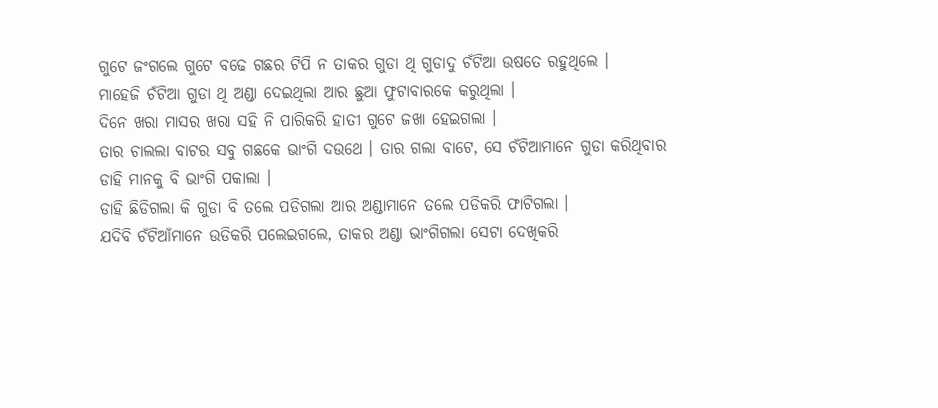ଗୁଟେ ଜଂଗଲେ ଗୁଟେ ବଢେ ଗଛର ଟିପି ନ ତାକର ଗୁଡା ଥି ଗୁଡାଦୁ ଚଁଟିଆ ଉଷତେ ରହୁଥିଲେ ।
ମାହେଜି ଚଁଟିଆ ଗୁଡା ଥି ଅଣ୍ଡା ଦେଇଥିଲା ଆର ଛୁଆ ଫୁଟାବାରକେ କରୁଥିଲା ।
ଦିନେ ଖରା ମାସର ଖରା ସହି ନି ପାରିକରି ହାତୀ ଗୁଟେ ଜଖା ହେଇଗଲା ।
ତାର ଚାଲଲା ବାଟର ସବୁ ଗଛକେ ଭାଂଗି ଦଉଥେ । ତାର ଗଲା ବାଟେ, ସେ ଚଁଟିଆମାନେ ଗୁଡା କରିଥିବାର ଡାହି ମାନକୁ ବି ଭାଂଗି ପକାଲା ।
ଡାହି ଛିଡିଗଲା କି ଗୁଡା ବି ତଲେ ପଡିଗଲା ଆର ଅଣ୍ଡାମାନେ ତଲେ ପଡିକରି ଫାଟିଗଲା ।
ଯଦିବି ଚଁଟିଆଁମାନେ ଉଡିକରି ପଲେଇଗଲେ, ତାକର ଅଣ୍ଡା ଭାଂଗିଗଲା ସେଟା ଦେଖିକରି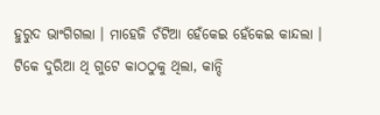ହୁରୁଦ ଭାଂଗିଗଲା । ମାହେଜି ଚଁଟିଆ ହେଁକେଇ ହେଁକେଇ କାନ୍ଦଲା ।
ଟିକେ ଦୁରିଆ ଥି ଗୁଟେ କାଠଠୁକୁ ଥିଲା, କାନ୍ଦି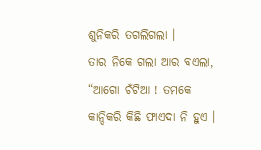ଶୁନିକରି ତଗଲିଗଲା ।
ତାର ନିକେ ଗଲା ଆର ବଏଲା, “ଆଗୋ ଚଁଟିଆ ! ତମକେ କାନ୍ଦିକରି କିଛି ଫାଏଦା ନି ହୁଏ ।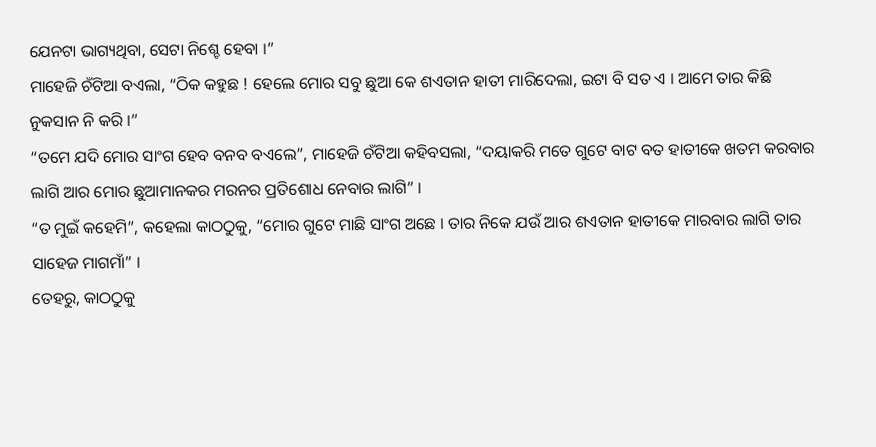ଯେନଟା ଭାଗ୍ୟଥିବା, ସେଟା ନିଶ୍ଚେ ହେବା ।”
ମାହେଜି ଚଁଟିଆ ବଏଲା, “ଠିକ କହୁଛ ! ହେଲେ ମୋର ସବୁ ଛୁଆ କେ ଶଏତାନ ହାତୀ ମାରିଦେଲା, ଇଟା ବି ସତ ଏ । ଆମେ ତାର କିଛି ନୁକସାନ ନି କରି ।”
“ତମେ ଯଦି ମୋର ସାଂଗ ହେବ ବନବ ବଏଲେ”, ମାହେଜି ଚଁଟିଆ କହିବସଲା, “ଦୟାକରି ମତେ ଗୁଟେ ବାଟ ବତ ହାତୀକେ ଖତମ କରବାର ଲାଗି ଆର ମୋର ଛୁଆମାନକର ମରନର ପ୍ରତିଶୋଧ ନେବାର ଲାଗି” ।
“ତ ମୁଇଁ କହେମି”, କହେଲା କାଠଠୁକୁ, “ମୋର ଗୁଟେ ମାଛି ସାଂଗ ଅଛେ । ତାର ନିକେ ଯଉଁ ଆର ଶଏତାନ ହାତୀକେ ମାରବାର ଲାଗି ତାର ସାହେଜ ମାଗମାଁ” ।
ତେହରୁ, କାଠଠୁକୁ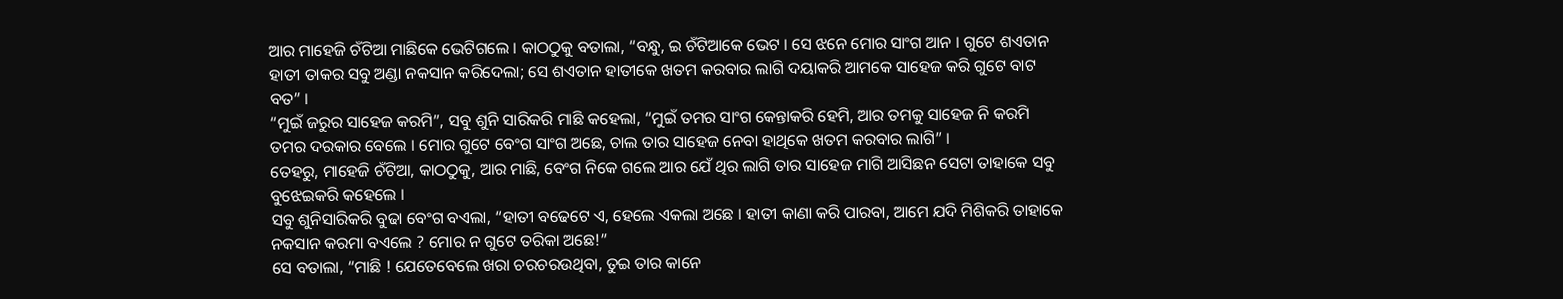ଆର ମାହେଜି ଚଁଟିଆ ମାଛିକେ ଭେଟିଗଲେ । କାଠଠୁକୁ ବତାଲା, “ବନ୍ଧୁ, ଇ ଚଁଟିଆକେ ଭେଟ । ସେ ଝନେ ମୋର ସାଂଗ ଆନ । ଗୁଟେ ଶଏତାନ ହାତୀ ତାକର ସବୁ ଅଣ୍ଡା ନକସାନ କରିଦେଲା; ସେ ଶଏତାନ ହାତୀକେ ଖତମ କରବାର ଲାଗି ଦୟାକରି ଆମକେ ସାହେଜ କରି ଗୁଟେ ବାଟ ବତ” ।
“ମୁଇଁ ଜରୁର ସାହେଜ କରମି”, ସବୁ ଶୁନି ସାରିକରି ମାଛି କହେଲା, “ମୁଇଁ ତମର ସାଂଗ କେନ୍ତାକରି ହେମି, ଆର ତମକୁ ସାହେଜ ନି କରମି ତମର ଦରକାର ବେଲେ । ମୋର ଗୁଟେ ବେଂଗ ସାଂଗ ଅଛେ, ଚାଲ ତାର ସାହେଜ ନେବା ହାଥିକେ ଖତମ କରବାର ଲାଗି” ।
ତେହରୁ, ମାହେଜି ଚଁଟିଆ, କାଠଠୁକୁ, ଆର ମାଛି, ବେଂଗ ନିକେ ଗଲେ ଆର ଯେଁ ଥିର ଲାଗି ତାର ସାହେଜ ମାଗି ଆସିଛନ ସେଟା ତାହାକେ ସବୁ ବୁଝେଇକରି କହେଲେ ।
ସବୁ ଶୁନିସାରିକରି ବୁଢା ବେଂଗ ବଏଲା, “ହାତୀ ବଢେଟେ ଏ, ହେଲେ ଏକଲା ଅଛେ । ହାତୀ କାଣା କରି ପାରବା, ଆମେ ଯଦି ମିଶିକରି ତାହାକେ ନକସାନ କରମା ବଏଲେ ? ମୋର ନ ଗୁଟେ ତରିକା ଅଛେ!”
ସେ ବତାଲା, “ମାଛି ! ଯେତେବେଲେ ଖରା ଚରଚରଉଥିବା, ତୁଇ ତାର କାନେ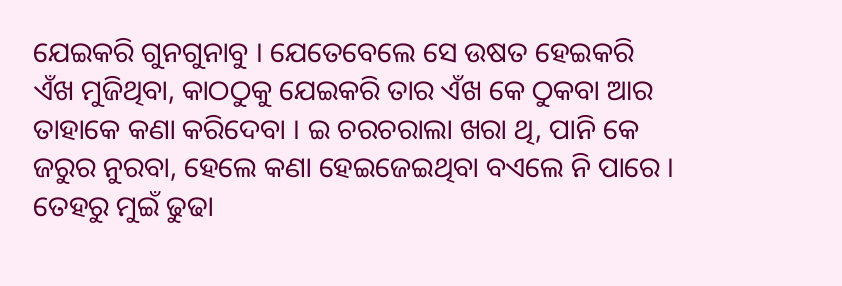ଯେଇକରି ଗୁନଗୁନାବୁ । ଯେତେବେଲେ ସେ ଉଷତ ହେଇକରି ଏଁଖ ମୁଜିଥିବା, କାଠଠୁକୁ ଯେଇକରି ତାର ଏଁଖ କେ ଠୁକବା ଆର ତାହାକେ କଣା କରିଦେବା । ଇ ଚରଚରାଲା ଖରା ଥି, ପାନି କେ ଜରୁର ନୁରବା, ହେଲେ କଣା ହେଇଜେଇଥିବା ବଏଲେ ନି ପାରେ । ତେହରୁ ମୁଇଁ ଢୁଢା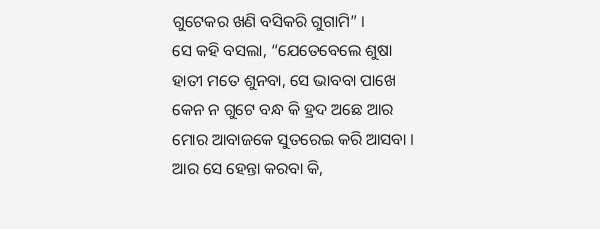ଗୁଟେକର ଖଣି ବସିକରି ଗୁଗାମି” ।
ସେ କହି ବସଲା, “ଯେତେବେଲେ ଶୁଷା ହାତୀ ମତେ ଶୁନବା, ସେ ଭାବବା ପାଖେ କେନ ନ ଗୁଟେ ବନ୍ଧ କି ହ୍ରଦ ଅଛେ ଆର ମୋର ଆବାଜକେ ସୁତରେଇ କରି ଆସବା । ଆର ସେ ହେନ୍ତା କରବା କି,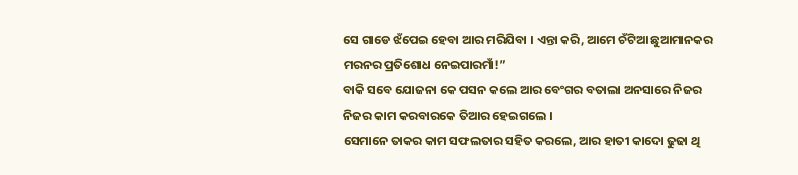ସେ ଗାଡେ ଝଁପେଇ ହେବା ଆର ମରିଯିବା । ଏନ୍ତା କରି, ଆମେ ଚଁଟିଆ ଛୁଆମାନକର ମରନର ପ୍ରତିଶୋଧ ନେଇପାରମାଁ!”
ବାକି ସବେ ଯୋଜନା କେ ପସନ କଲେ ଆର ବେଂଗର ବତାଲା ଅନସାରେ ନିଜର ନିଜର କାମ କରବାରକେ ତିଆର ହେଇଗଲେ ।
ସେମାନେ ତାକର କାମ ସଫଲତାର ସହିତ କରଲେ, ଆର ହାତୀ କାଦୋ ଢୁଢା ଥି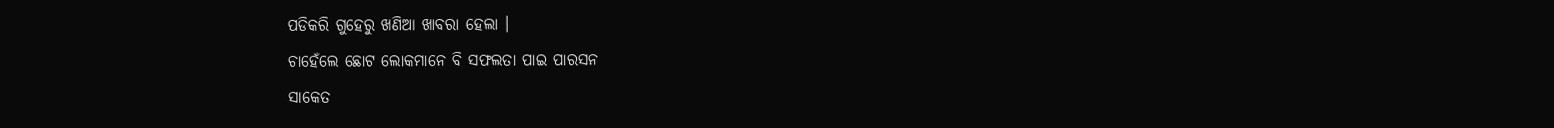ପଡିକରି ଗୁହେରୁ ଖଣିଆ ଖାବରା ହେଲା ।
ଚାହେଁଲେ ଛୋଟ ଲୋକମାନେ ବି ସଫଲତା ପାଇ ପାରସନ
ସାକେତ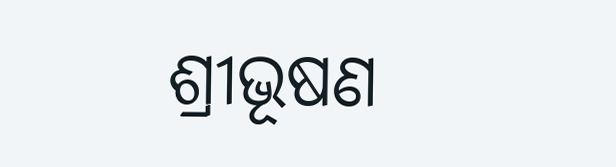ଶ୍ରୀଭୂଷଣ